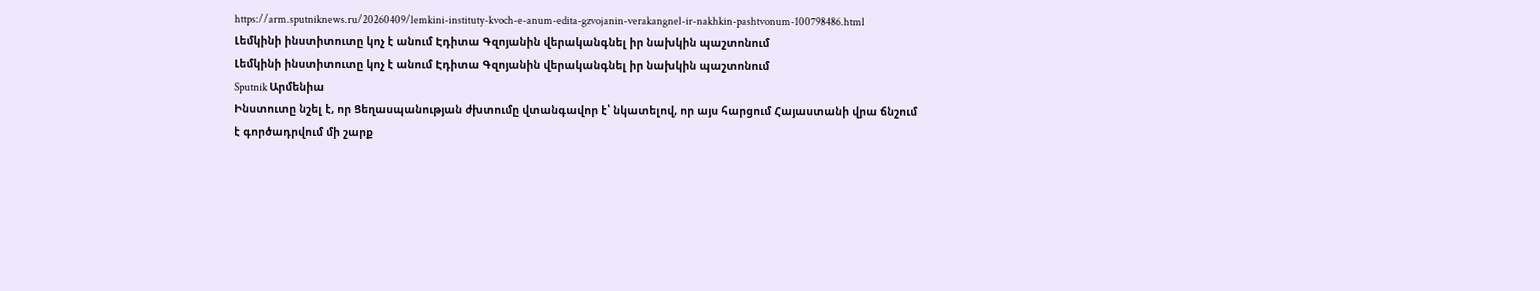https://arm.sputniknews.ru/20260409/lemkini-instituty-kvoch-e-anum-edita-gzvojanin-verakangnel-ir-nakhkin-pashtvonum-100798486.html
Լեմկինի ինստիտուտը կոչ է անում Էդիտա Գզոյանին վերականգնել իր նախկին պաշտոնում
Լեմկինի ինստիտուտը կոչ է անում Էդիտա Գզոյանին վերականգնել իր նախկին պաշտոնում
Sputnik Արմենիա
Ինստուտը նշել է, որ Ցեղասպանության ժխտումը վտանգավոր է՝ նկատելով, որ այս հարցում Հայաստանի վրա ճնշում է գործադրվում մի շարք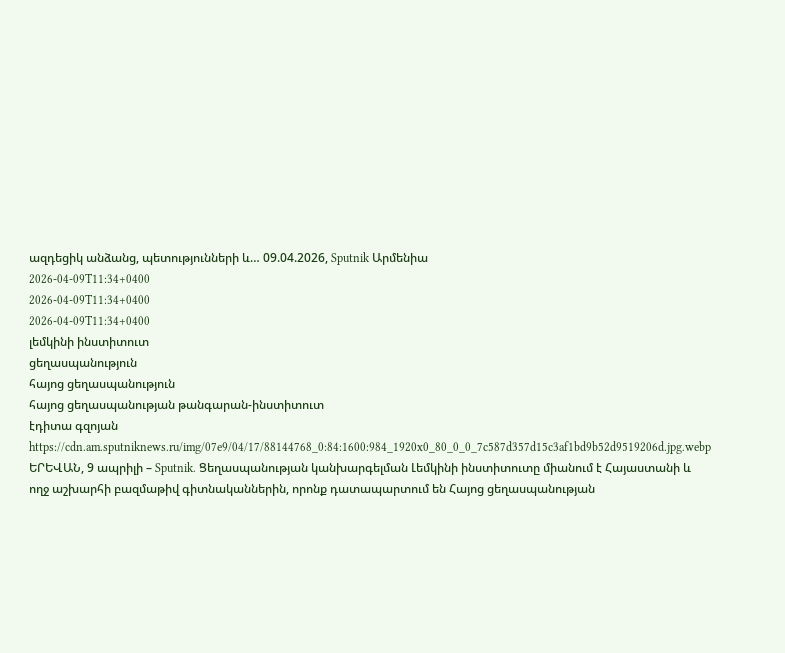ազդեցիկ անձանց, պետությունների և… 09.04.2026, Sputnik Արմենիա
2026-04-09T11:34+0400
2026-04-09T11:34+0400
2026-04-09T11:34+0400
լեմկինի ինստիտուտ
ցեղասպանություն
հայոց ցեղասպանություն
հայոց ցեղասպանության թանգարան-ինստիտուտ
էդիտա գզոյան
https://cdn.am.sputniknews.ru/img/07e9/04/17/88144768_0:84:1600:984_1920x0_80_0_0_7c587d357d15c3af1bd9b52d9519206d.jpg.webp
ԵՐԵՎԱՆ, 9 ապրիլի – Sputnik. Ցեղասպանության կանխարգելման Լեմկինի ինստիտուտը միանում է Հայաստանի և ողջ աշխարհի բազմաթիվ գիտնականներին, որոնք դատապարտում են Հայոց ցեղասպանության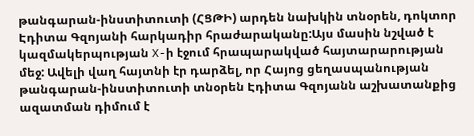թանգարան-ինստիտուտի (ՀՑԹԻ) արդեն նախկին տնօրեն, դոկտոր Էդիտա Գզոյանի հարկադիր հրաժարականը:Այս մասին նշված է կազմակերպության X-ի էջում հրապարակված հայտարարության մեջ: Ավելի վաղ հայտնի էր դարձել, որ Հայոց ցեղասպանության թանգարան-ինստիտուտի տնօրեն Էդիտա Գզոյանն աշխատանքից ազատման դիմում է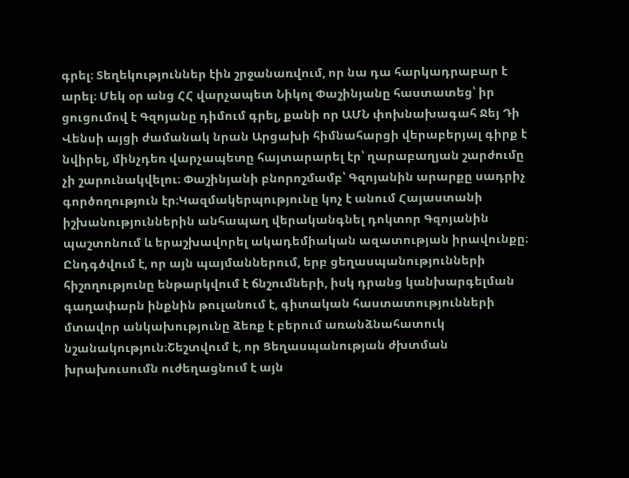գրել։ Տեղեկություններ էին շրջանառվում, որ նա դա հարկադրաբար է արել։ Մեկ օր անց ՀՀ վարչապետ Նիկոլ Փաշինյանը հաստատեց՝ իր ցուցումով է Գզոյանը դիմում գրել, քանի որ ԱՄՆ փոխնախագահ Ջեյ Դի Վենսի այցի ժամանակ նրան Արցախի հիմնահարցի վերաբերյալ գիրք է նվիրել, մինչդեռ վարչապետը հայտարարել էր՝ ղարաբաղյան շարժումը չի շարունակվելու։ Փաշինյանի բնորոշմամբ՝ Գզոյանին արարքը սադրիչ գործողություն էր։Կազմակերպությունը կոչ է անում Հայաստանի իշխանություններին անհապաղ վերականգնել դոկտոր Գզոյանին պաշտոնում և երաշխավորել ակադեմիական ազատության իրավունքը։ Ընդգծվում է, որ այն պայմաններում, երբ ցեղասպանությունների հիշողությունը ենթարկվում է ճնշումների, իսկ դրանց կանխարգելման գաղափարն ինքնին թուլանում է, գիտական հաստատությունների մտավոր անկախությունը ձեռք է բերում առանձնահատուկ նշանակություն։Շեշտվում է, որ Ցեղասպանության ժխտման խրախուսումն ուժեղացնում է այն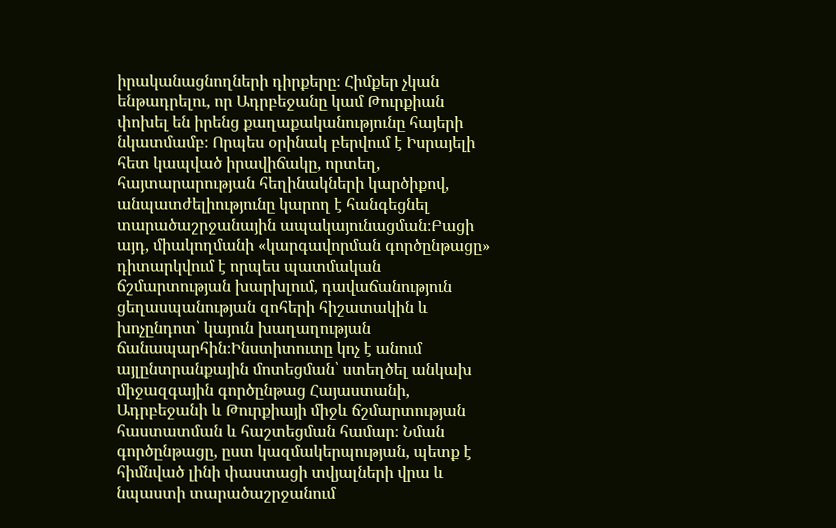իրականացնողների դիրքերը։ Հիմքեր չկան ենթադրելու, որ Ադրբեջանը կամ Թուրքիան փոխել են իրենց քաղաքականությունը հայերի նկատմամբ։ Որպես օրինակ բերվում է Իսրայելի հետ կապված իրավիճակը, որտեղ, հայտարարության հեղինակների կարծիքով, անպատժելիությունը կարող է հանգեցնել տարածաշրջանային ապակայունացման։Բացի այդ, միակողմանի «կարգավորման գործընթացը» դիտարկվում է որպես պատմական ճշմարտության խարխլում, դավաճանություն ցեղասպանության զոհերի հիշատակին և խոչընդոտ՝ կայուն խաղաղության ճանապարհին։Ինստիտուտը կոչ է անում այլընտրանքային մոտեցման՝ ստեղծել անկախ միջազգային գործընթաց Հայաստանի, Ադրբեջանի և Թուրքիայի միջև ճշմարտության հաստատման և հաշտեցման համար։ Նման գործընթացը, ըստ կազմակերպության, պետք է հիմնված լինի փաստացի տվյալների վրա և նպաստի տարածաշրջանում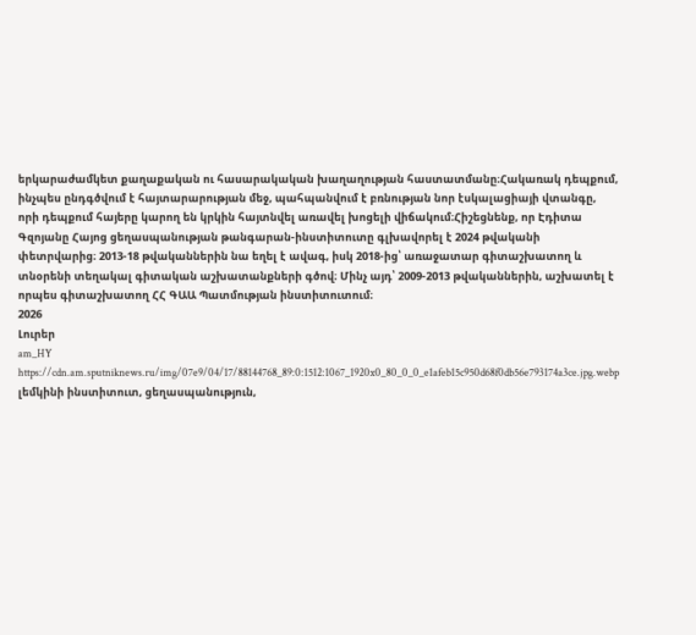երկարաժամկետ քաղաքական ու հասարակական խաղաղության հաստատմանը։Հակառակ դեպքում, ինչպես ընդգծվում է հայտարարության մեջ, պահպանվում է բռնության նոր էսկալացիայի վտանգը, որի դեպքում հայերը կարող են կրկին հայտնվել առավել խոցելի վիճակում։Հիշեցնենք, որ Էդիտա Գզոյանը Հայոց ցեղասպանության թանգարան-ինստիտուտը գլխավորել է 2024 թվականի փետրվարից։ 2013-18 թվականներին նա եղել է ավագ, իսկ 2018-ից՝ առաջատար գիտաշխատող և տնօրենի տեղակալ գիտական աշխատանքների գծով։ Մինչ այդ՝ 2009-2013 թվականներին, աշխատել է որպես գիտաշխատող ՀՀ ԳԱԱ Պատմության ինստիտուտում։
2026
Լուրեր
am_HY
https://cdn.am.sputniknews.ru/img/07e9/04/17/88144768_89:0:1512:1067_1920x0_80_0_0_e1afeb15c950d68f0db56e793174a3ce.jpg.webp
լեմկինի ինստիտուտ, ցեղասպանություն,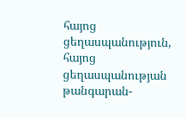հայոց ցեղասպանություն, հայոց ցեղասպանության թանգարան-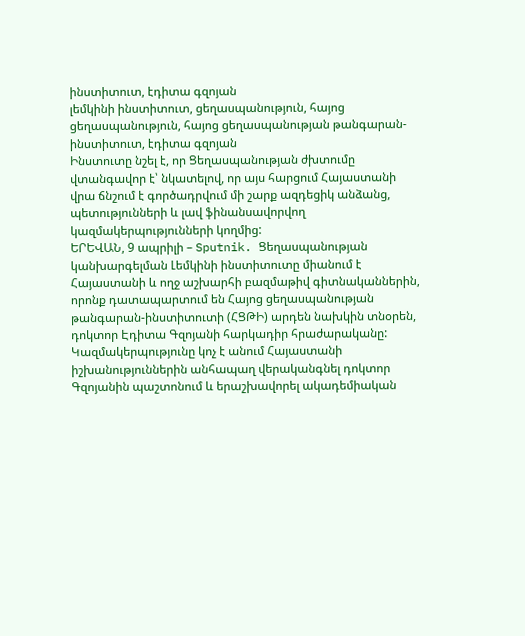ինստիտուտ, էդիտա գզոյան
լեմկինի ինստիտուտ, ցեղասպանություն, հայոց ցեղասպանություն, հայոց ցեղասպանության թանգարան-ինստիտուտ, էդիտա գզոյան
Ինստուտը նշել է, որ Ցեղասպանության ժխտումը վտանգավոր է՝ նկատելով, որ այս հարցում Հայաստանի վրա ճնշում է գործադրվում մի շարք ազդեցիկ անձանց, պետությունների և լավ ֆինանսավորվող կազմակերպությունների կողմից:
ԵՐԵՎԱՆ, 9 ապրիլի – Sputnik. Ցեղասպանության կանխարգելման Լեմկինի ինստիտուտը միանում է Հայաստանի և ողջ աշխարհի բազմաթիվ գիտնականներին, որոնք դատապարտում են Հայոց ցեղասպանության թանգարան-ինստիտուտի (ՀՑԹԻ) արդեն նախկին տնօրեն, դոկտոր Էդիտա Գզոյանի հարկադիր հրաժարականը:
Կազմակերպությունը կոչ է անում Հայաստանի իշխանություններին անհապաղ վերականգնել դոկտոր Գզոյանին պաշտոնում և երաշխավորել ակադեմիական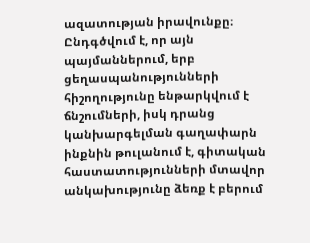ազատության իրավունքը։ Ընդգծվում է, որ այն պայմաններում, երբ ցեղասպանությունների հիշողությունը ենթարկվում է ճնշումների, իսկ դրանց կանխարգելման գաղափարն ինքնին թուլանում է, գիտական հաստատությունների մտավոր անկախությունը ձեռք է բերում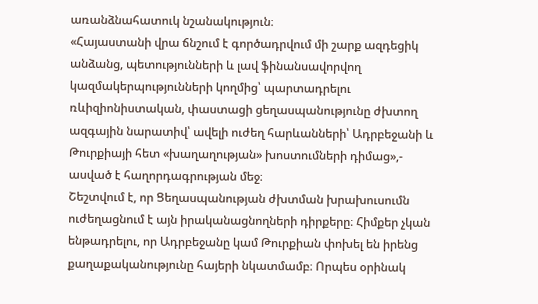առանձնահատուկ նշանակություն։
«Հայաստանի վրա ճնշում է գործադրվում մի շարք ազդեցիկ անձանց, պետությունների և լավ ֆինանսավորվող կազմակերպությունների կողմից՝ պարտադրելու ռևիզիոնիստական, փաստացի ցեղասպանությունը ժխտող ազգային նարատիվ՝ ավելի ուժեղ հարևանների՝ Ադրբեջանի և Թուրքիայի հետ «խաղաղության» խոստումների դիմաց»,- ասված է հաղորդագրության մեջ։
Շեշտվում է, որ Ցեղասպանության ժխտման խրախուսումն ուժեղացնում է այն իրականացնողների դիրքերը։ Հիմքեր չկան ենթադրելու, որ Ադրբեջանը կամ Թուրքիան փոխել են իրենց քաղաքականությունը հայերի նկատմամբ։ Որպես օրինակ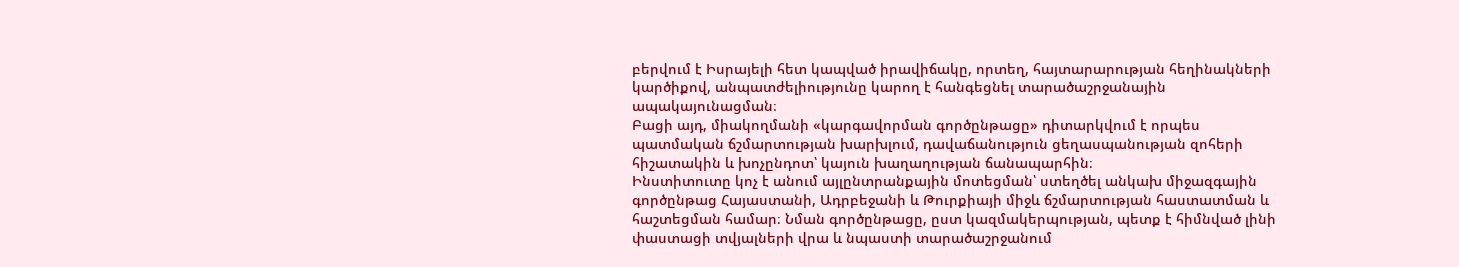բերվում է Իսրայելի հետ կապված իրավիճակը, որտեղ, հայտարարության հեղինակների կարծիքով, անպատժելիությունը կարող է հանգեցնել տարածաշրջանային ապակայունացման։
Բացի այդ, միակողմանի «կարգավորման գործընթացը» դիտարկվում է որպես պատմական ճշմարտության խարխլում, դավաճանություն ցեղասպանության զոհերի հիշատակին և խոչընդոտ՝ կայուն խաղաղության ճանապարհին։
Ինստիտուտը կոչ է անում այլընտրանքային մոտեցման՝ ստեղծել անկախ միջազգային գործընթաց Հայաստանի, Ադրբեջանի և Թուրքիայի միջև ճշմարտության հաստատման և հաշտեցման համար։ Նման գործընթացը, ըստ կազմակերպության, պետք է հիմնված լինի փաստացի տվյալների վրա և նպաստի տարածաշրջանում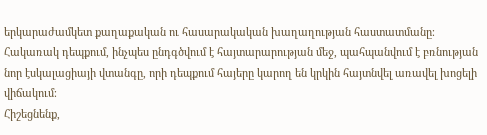երկարաժամկետ քաղաքական ու հասարակական խաղաղության հաստատմանը։
Հակառակ դեպքում, ինչպես ընդգծվում է հայտարարության մեջ, պահպանվում է բռնության նոր էսկալացիայի վտանգը, որի դեպքում հայերը կարող են կրկին հայտնվել առավել խոցելի վիճակում։
Հիշեցնենք,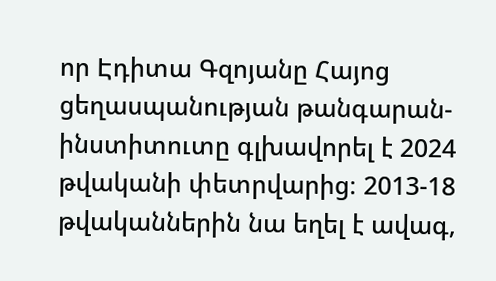որ Էդիտա Գզոյանը Հայոց ցեղասպանության թանգարան-ինստիտուտը գլխավորել է 2024 թվականի փետրվարից։ 2013-18 թվականներին նա եղել է ավագ,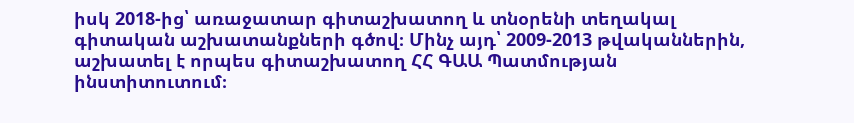իսկ 2018-ից՝ առաջատար գիտաշխատող և տնօրենի տեղակալ գիտական աշխատանքների գծով։ Մինչ այդ՝ 2009-2013 թվականներին, աշխատել է որպես գիտաշխատող ՀՀ ԳԱԱ Պատմության ինստիտուտում։